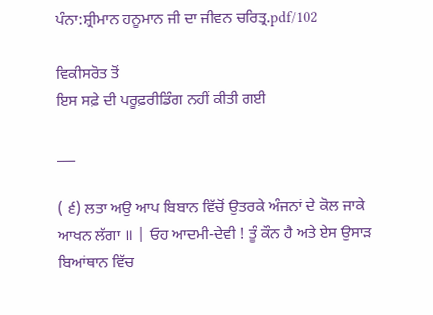ਪੰਨਾ:ਸ਼੍ਰੀਮਾਨ ਹਨੂਮਾਨ ਜੀ ਦਾ ਜੀਵਨ ਚਰਿਤ੍ਰ.pdf/102

ਵਿਕੀਸਰੋਤ ਤੋਂ
ਇਸ ਸਫ਼ੇ ਦੀ ਪਰੂਫ਼ਰੀਡਿੰਗ ਨਹੀਂ ਕੀਤੀ ਗਈ

___

( ੬) ਲਤਾ ਅਉ ਆਪ ਬਿਬਾਨ ਵਿੱਚੋਂ ਉਤਰਕੇ ਅੰਜਨਾਂ ਦੇ ਕੋਲ ਜਾਕੇ ਆਖਨ ਲੱਗਾ ॥ | ਓਹ ਆਦਮੀ-ਦੇਵੀ ! ਤੂੰ ਕੌਨ ਹੈ ਅਤੇ ਏਸ ਉਸਾੜ ਬਿਆਂਥਾਨ ਵਿੱਚ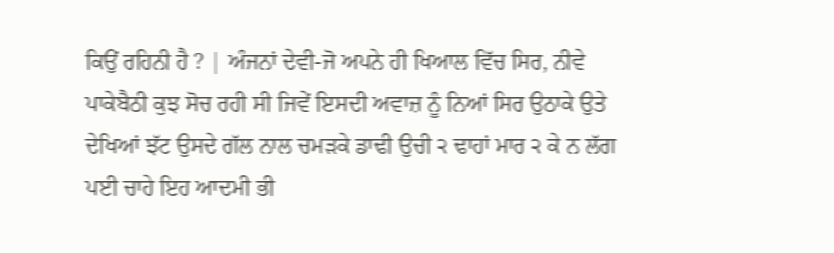ਕਿਉਂ ਰਹਿਨੀ ਹੈ ? | ਅੰਜਨਾਂ ਦੇਵੀ-ਜੋ ਅਪਨੇ ਹੀ ਖਿਆਲ ਵਿੱਚ ਸਿਰ, ਨੀਵੇ ਪਾਕੇਬੈਠੀ ਕੁਝ ਸੋਚ ਰਹੀ ਸੀ ਜਿਵੇਂ ਇਸਦੀ ਅਵਾਜ਼ ਨੂੰ ਨਿਆਂ ਸਿਰ ਉਠਾਕੇ ਉਤੇ ਦੇਖਿਆਂ ਝੱਟ ਉਸਦੇ ਗੱਲ ਨਾਲ ਚਮੜਕੇ ਡਾਢੀ ਉਚੀ ੨ ਢਾਹਾਂ ਮਾਰ ੨ ਕੇ ਨ ਲੱਗ ਪਈ ਚਾਹੇ ਇਹ ਆਦਮੀ ਭੀ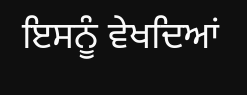ਇਸਨੂੰ ਵੇਖਦਿਆਂ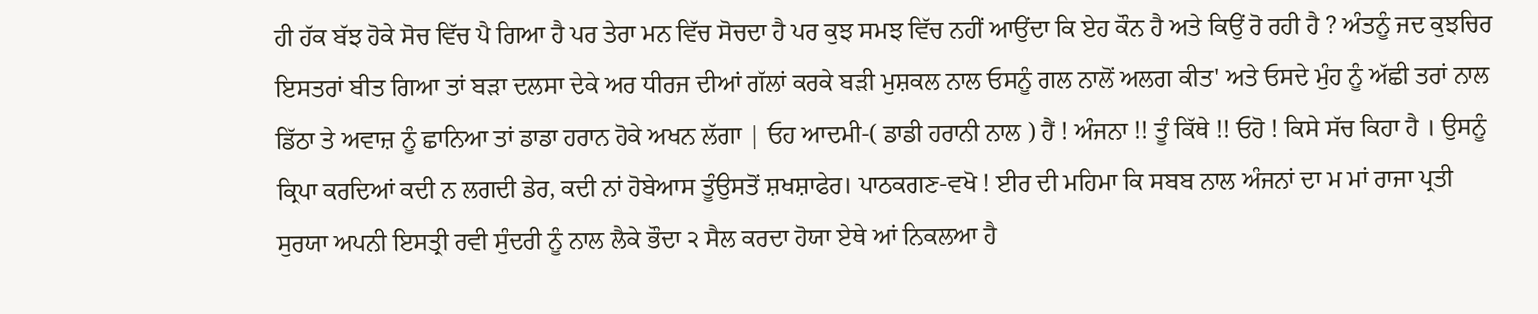ਹੀ ਹੱਕ ਬੱਝ ਹੋਕੇ ਸੋਚ ਵਿੱਚ ਪੈ ਗਿਆ ਹੈ ਪਰ ਤੇਰਾ ਮਨ ਵਿੱਚ ਸੋਚਦਾ ਹੈ ਪਰ ਕੁਝ ਸਮਝ ਵਿੱਚ ਨਹੀਂ ਆਉਂਦਾ ਕਿ ਏਹ ਕੌਨ ਹੈ ਅਤੇ ਕਿਉਂ ਰੋ ਰਹੀ ਹੈ ? ਅੰਤਨੂੰ ਜਦ ਕੁਝਚਿਰ ਇਸਤਰਾਂ ਬੀਤ ਗਿਆ ਤਾਂ ਬੜਾ ਦਲਸਾ ਦੇਕੇ ਅਰ ਧੀਰਜ ਦੀਆਂ ਗੱਲਾਂ ਕਰਕੇ ਬੜੀ ਮੁਸ਼ਕਲ ਨਾਲ ਓਸਨੂੰ ਗਲ ਨਾਲੋਂ ਅਲਗ ਕੀਤ' ਅਤੇ ਓਸਦੇ ਮੁੰਹ ਨੂੰ ਅੱਛੀ ਤਰਾਂ ਨਾਲ ਡਿੱਠਾ ਤੇ ਅਵਾਜ਼ ਨੂੰ ਛਾਨਿਆ ਤਾਂ ਡਾਡਾ ਹਰਾਨ ਹੋਕੇ ਅਖਨ ਲੱਗਾ | ਓਹ ਆਦਮੀ-( ਡਾਡੀ ਹਰਾਨੀ ਨਾਲ ) ਹੈਂ ! ਅੰਜਨਾ !! ਤੂੰ ਕਿੱਥੇ !! ਓਹੋ ! ਕਿਸੇ ਸੱਚ ਕਿਹਾ ਹੈ । ਉਸਨੂੰ ਕ੍ਰਿਪਾ ਕਰਦਿਆਂ ਕਦੀ ਨ ਲਗਦੀ ਡੇਰ, ਕਦੀ ਨਾਂ ਹੋਬੇਆਸ ਤੂੰਉਸਤੋਂ ਸ਼ਖਸ਼ਾਫੇਰ। ਪਾਠਕਗਣ-ਵਖੋ ! ਈਰ ਦੀ ਮਹਿਮਾ ਕਿ ਸਬਬ ਨਾਲ ਅੰਜਨਾਂ ਦਾ ਮ ਮਾਂ ਰਾਜਾ ਪ੍ਰਤੀ ਸੁਰਯਾ ਅਪਨੀ ਇਸਤ੍ਰੀ ਰਵੀ ਸੁੰਦਰੀ ਨੂੰ ਨਾਲ ਲੈਕੇ ਭੌਦਾ ੨ ਸੈਲ ਕਰਦਾ ਹੋਯਾ ਏਥੇ ਆਂ ਨਿਕਲਆ ਹੈ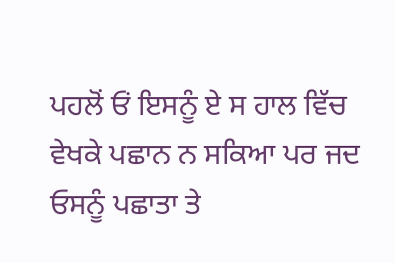ਪਹਲੋਂ ਓਂ ਇਸਨੂੰ ਏ ਸ ਹਾਲ ਵਿੱਚ ਵੇਖਕੇ ਪਛਾਨ ਨ ਸਕਿਆ ਪਰ ਜਦ ਓਸਨੂੰ ਪਛਾਤਾ ਤੇ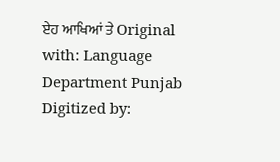ਏਹ ਆਖਿਆਂ ਤੇ Original with: Language Department Punjab Digitized by: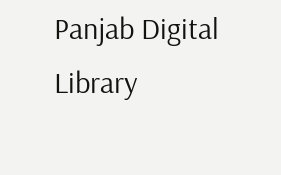Panjab Digital Library